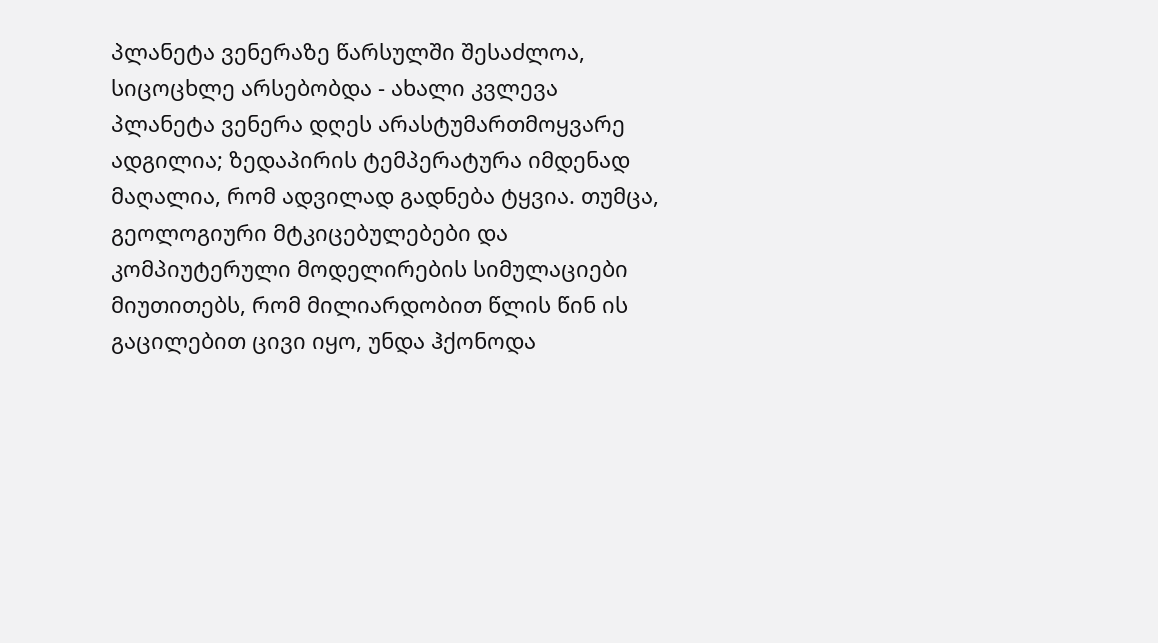პლანეტა ვენერაზე წარსულში შესაძლოა, სიცოცხლე არსებობდა - ახალი კვლევა
პლანეტა ვენერა დღეს არასტუმართმოყვარე ადგილია; ზედაპირის ტემპერატურა იმდენად მაღალია, რომ ადვილად გადნება ტყვია. თუმცა, გეოლოგიური მტკიცებულებები და კომპიუტერული მოდელირების სიმულაციები მიუთითებს, რომ მილიარდობით წლის წინ ის გაცილებით ცივი იყო, უნდა ჰქონოდა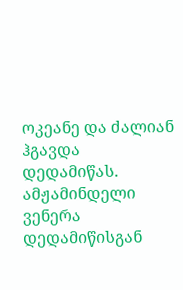ოკეანე და ძალიან ჰგავდა დედამიწას.
ამჟამინდელი ვენერა დედამიწისგან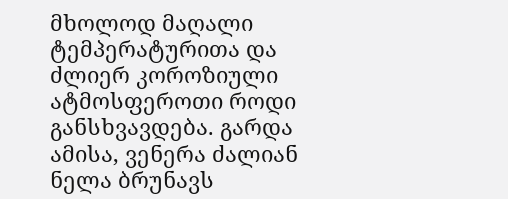მხოლოდ მაღალი ტემპერატურითა და ძლიერ კოროზიული ატმოსფეროთი როდი განსხვავდება. გარდა ამისა, ვენერა ძალიან ნელა ბრუნავს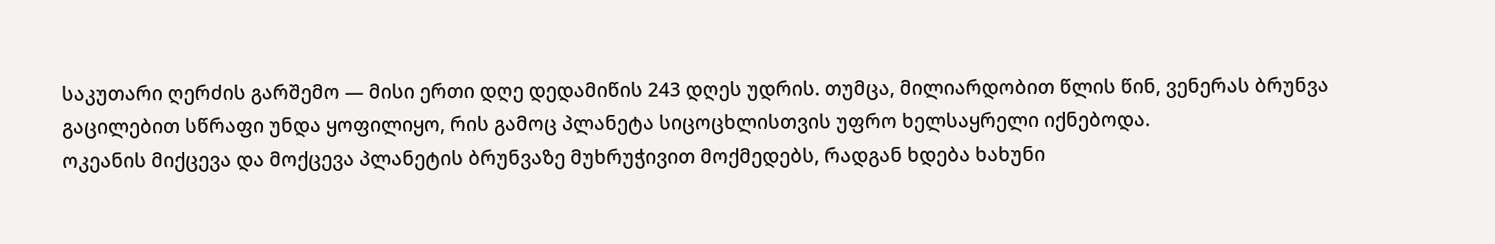საკუთარი ღერძის გარშემო — მისი ერთი დღე დედამიწის 243 დღეს უდრის. თუმცა, მილიარდობით წლის წინ, ვენერას ბრუნვა გაცილებით სწრაფი უნდა ყოფილიყო, რის გამოც პლანეტა სიცოცხლისთვის უფრო ხელსაყრელი იქნებოდა.
ოკეანის მიქცევა და მოქცევა პლანეტის ბრუნვაზე მუხრუჭივით მოქმედებს, რადგან ხდება ხახუნი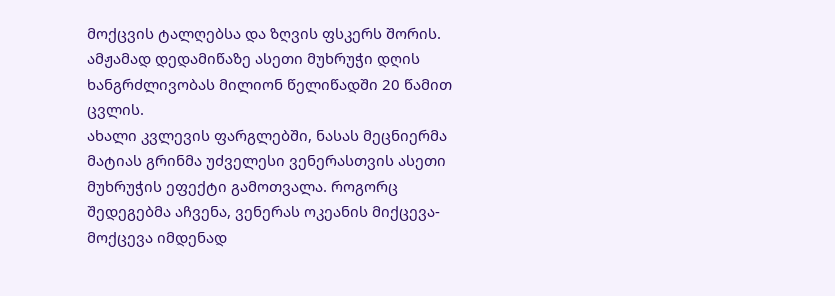მოქცვის ტალღებსა და ზღვის ფსკერს შორის. ამჟამად დედამიწაზე ასეთი მუხრუჭი დღის ხანგრძლივობას მილიონ წელიწადში 20 წამით ცვლის.
ახალი კვლევის ფარგლებში, ნასას მეცნიერმა მატიას გრინმა უძველესი ვენერასთვის ასეთი მუხრუჭის ეფექტი გამოთვალა. როგორც შედეგებმა აჩვენა, ვენერას ოკეანის მიქცევა-მოქცევა იმდენად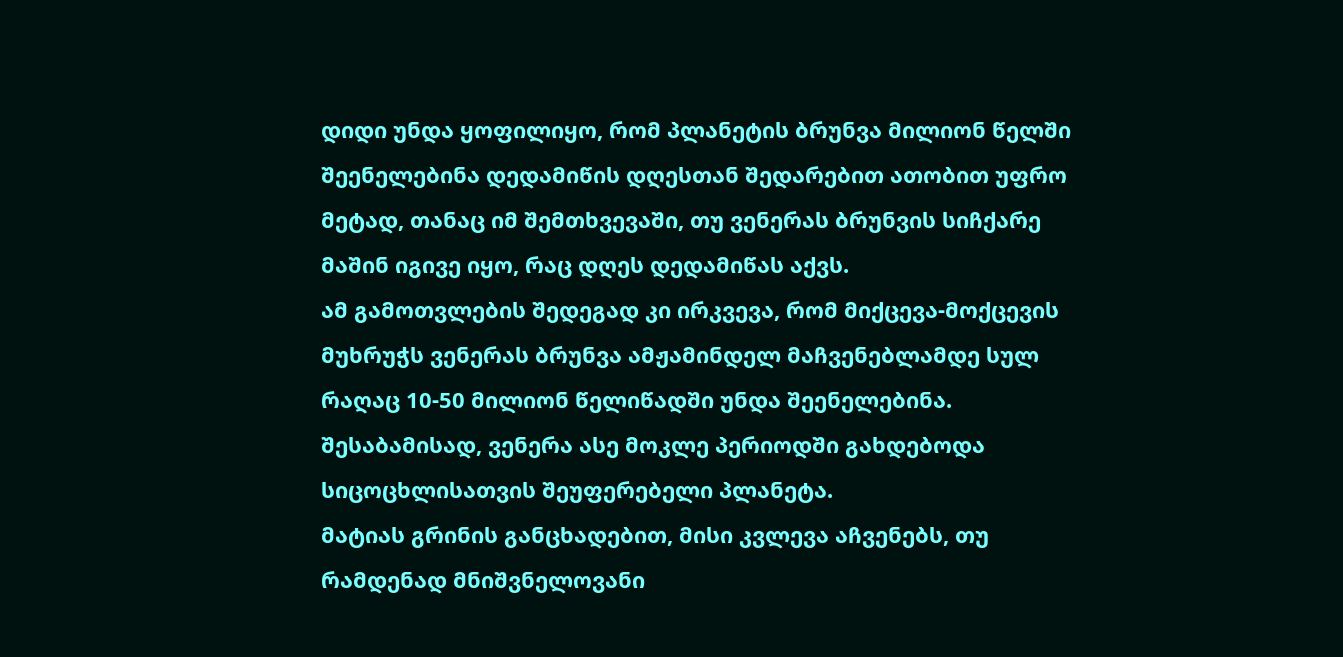დიდი უნდა ყოფილიყო, რომ პლანეტის ბრუნვა მილიონ წელში შეენელებინა დედამიწის დღესთან შედარებით ათობით უფრო მეტად, თანაც იმ შემთხვევაში, თუ ვენერას ბრუნვის სიჩქარე მაშინ იგივე იყო, რაც დღეს დედამიწას აქვს.
ამ გამოთვლების შედეგად კი ირკვევა, რომ მიქცევა-მოქცევის მუხრუჭს ვენერას ბრუნვა ამჟამინდელ მაჩვენებლამდე სულ რაღაც 10-50 მილიონ წელიწადში უნდა შეენელებინა. შესაბამისად, ვენერა ასე მოკლე პერიოდში გახდებოდა სიცოცხლისათვის შეუფერებელი პლანეტა.
მატიას გრინის განცხადებით, მისი კვლევა აჩვენებს, თუ რამდენად მნიშვნელოვანი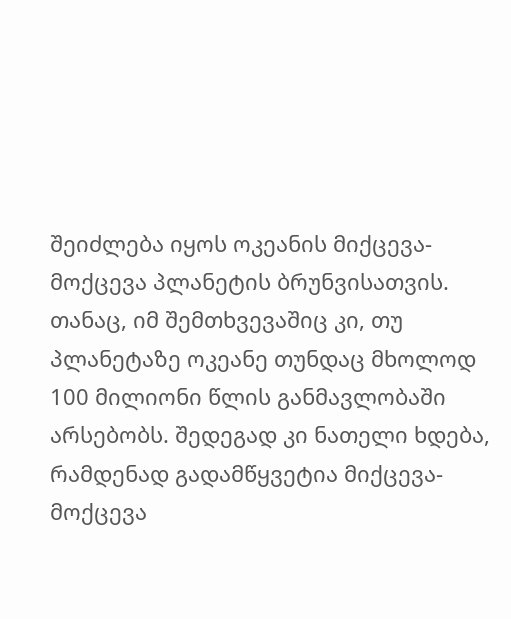შეიძლება იყოს ოკეანის მიქცევა-მოქცევა პლანეტის ბრუნვისათვის. თანაც, იმ შემთხვევაშიც კი, თუ პლანეტაზე ოკეანე თუნდაც მხოლოდ 100 მილიონი წლის განმავლობაში არსებობს. შედეგად კი ნათელი ხდება, რამდენად გადამწყვეტია მიქცევა-მოქცევა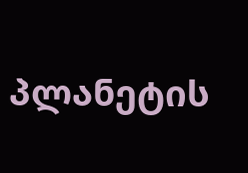პლანეტის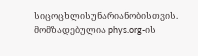სიცოცხლისუნარიანობისთვის.
მომზადებულია phys.org-ის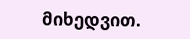მიხედვით.